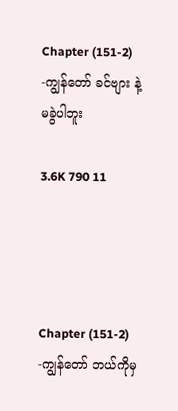Chapter (151-2) -ကျွန်တော် ခင်ဗျား နဲ့ မခွဲပါဘူး

3.6K 790 11




Chapter (151-2) -ကျွန်တော် ဘယ်ကိုမှ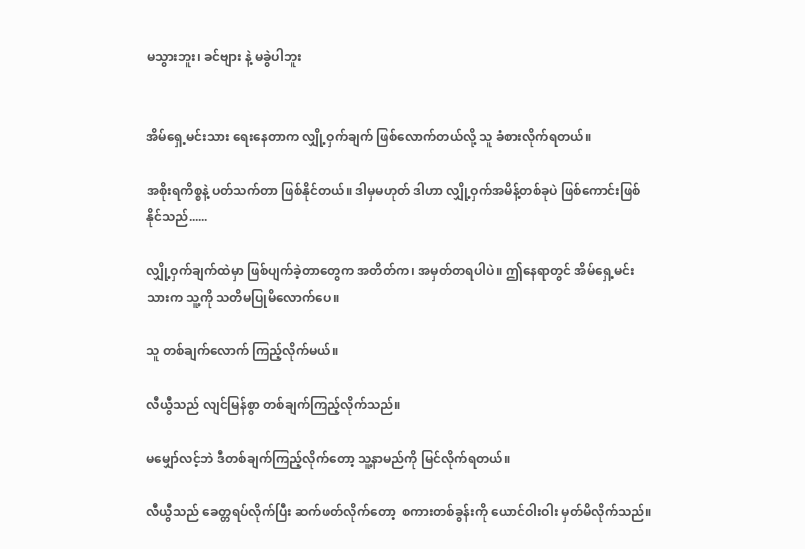မသွားဘူး၊ ခင်ဗျား နဲ့ မခွဲပါဘူး


အိမ်ရှေ့မင်းသား ရေးနေတာက လျှို့ဝှက်ချက် ဖြစ်လောက်တယ်လို့ သူ ခံစားလိုက်ရတယ်။

အစိုးရကိစ္စနဲ့ ပတ်သက်တာ ဖြစ်နိုင်တယ်။ ဒါမှမဟုတ် ဒါဟာ လျှို့ဝှက်အမိန့်တစ်ခုပဲ ဖြစ်ကောင်းဖြစ်နိုင်သည်......

လျှို့ဝှက်ချက်ထဲမှာ ဖြစ်ပျက်ခဲ့တာတွေက အတိတ်က၊ အမှတ်တရပါပဲ။ ဤနေရာတွင် အိမ်ရှေ့မင်းသားက သူ့ကို သတိမပြုမိလောက်ပေ။

သူ တစ်ချက်လောက် ကြည့်လိုက်မယ်။

လီယွီသည် လျင်မြန်စွာ တစ်ချက်ကြည့်လိုက်သည်။

မမျှော်လင့်ဘဲ ဒီတစ်ချက်ကြည့်လိုက်တော့ သူ့နာမည်ကို မြင်လိုက်ရတယ်။

လီယွီသည် ခေတ္တရပ်လိုက်ပြီး ဆက်ဖတ်လိုက်တော့  စကားတစ်ခွန်းကို ယောင်ဝါးဝါး မှတ်မိလိုက်သည်။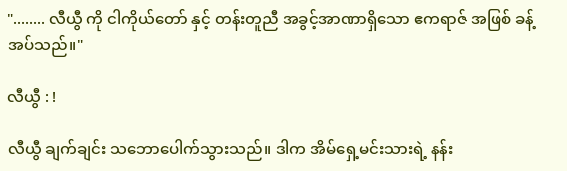"........ လီယွီ ကို ငါကိုယ်တော် နှင့် တန်းတူညီ အခွင့်အာဏာရှိသော ဧကရာဇ် အဖြစ် ခန့်အပ်သည်။"

လီယွီ : !

လီယွီ ချက်ချင်း သဘောပေါက်သွားသည်။ ဒါက အိမ်ရှေ့မင်းသားရဲ့ နန်း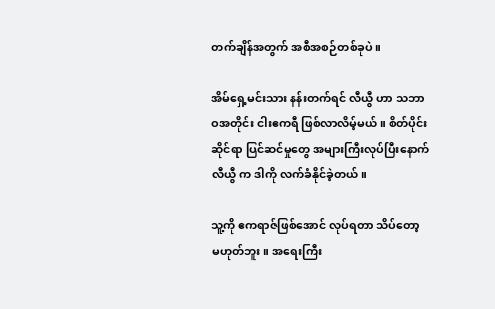တက်ချိန်အတွက် အစီအစဉ်တစ်ခုပဲ။

အိမ်ရှေ့မင်းသား နန်းတက်ရင် လီယွီ ဟာ သဘာဝအတိုင်း ငါးဧကရီ ဖြစ်လာလိမ့်မယ်။ စိတ်ပိုင်းဆိုင်ရာ ပြင်ဆင်မှုတွေ အများကြီးလုပ်ပြီးနောက် လီယွီ က ဒါကို လက်ခံနိုင်ခဲ့တယ်။

သူ့ကို ဧကရာဇ်ဖြစ်အောင် လုပ်ရတာ သိပ်တော့ မဟုတ်ဘူး။ အရေးကြီး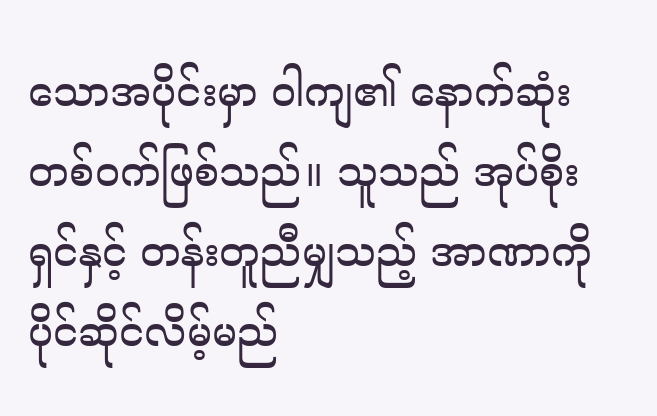သောအပိုင်းမှာ ဝါကျ၏ နောက်ဆုံးတစ်ဝက်ဖြစ်သည်။ သူသည် အုပ်စိုးရှင်နှင့် တန်းတူညီမျှသည့် အာဏာကို ပိုင်ဆိုင်လိမ့်မည်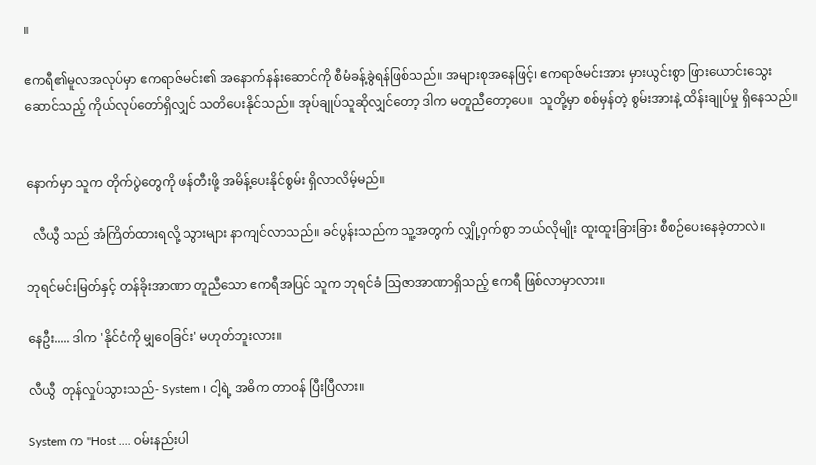။

ဧကရီ၏မူလအလုပ်မှာ ဧကရာဇ်မင်း၏ အနောက်နန်းဆောင်ကို စီမံခန့်ခွဲရန်ဖြစ်သည်။ အများစုအနေဖြင့်၊ ဧကရာဇ်မင်းအား မှားယွင်းစွာ ဖြားယောင်းသွေးဆောင်သည့် ကိုယ်လုပ်တော်ရှိလျှင် သတိပေးနိုင်သည်။ အုပ်ချုပ်သူဆိုလျှင်တော့ ဒါက မတူညီတော့ပေ။  သူတို့မှာ စစ်မှန်တဲ့ စွမ်းအားနဲ့ ထိန်းချုပ်မှု ရှိနေသည်။


နောက်မှာ သူက တိုက်ပွဲတွေကို ဖန်တီးဖို့ အမိန့်ပေးနိုင်စွမ်း ရှိလာလိမ့်မည်။

  လီယွီ သည် အံကြိတ်ထားရလို့ သွားများ နာကျင်လာသည်။ ခင်ပွန်းသည်က သူ့အတွက် လျှို့ဝှက်စွာ ဘယ်လိုမျိုး ထူးထူးခြားခြား စီစဉ်ပေးနေခဲ့တာလဲ။

ဘုရင်မင်းမြတ်နှင့် တန်ခိုးအာဏာ တူညီသော ဧကရီအပြင် သူက ဘုရင်ခံ သြဇာအာဏာရှိသည့် ဧကရီ ဖြစ်လာမှာလား။

နေဦး..... ဒါက 'နိုင်ငံကို မျှဝေခြင်း' မဟုတ်ဘူးလား။

လီယွီ  တုန်လှုပ်သွားသည်- System ၊ ငါ့ရဲ့ အဓိက တာဝန် ပြီးပြီလား။

System က "Host .... ဝမ်းနည်းပါ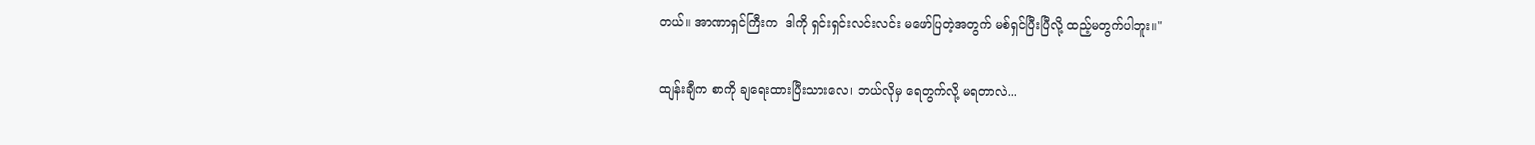တယ်။ အာဏာရှင်ကြီးက  ဒါကို ရှင်းရှင်းလင်းလင်း မဖော်ပြတဲ့အတွက် မစ်ရှင်ပြီးပြီလို့ ထည့်မတွက်ပါဘူး။"

ထျန်းချီက စာကို ချရေးထားပြီးသားလေ၊ ဘယ်လိုမှ ရေတွက်လို့ မရတာလဲ...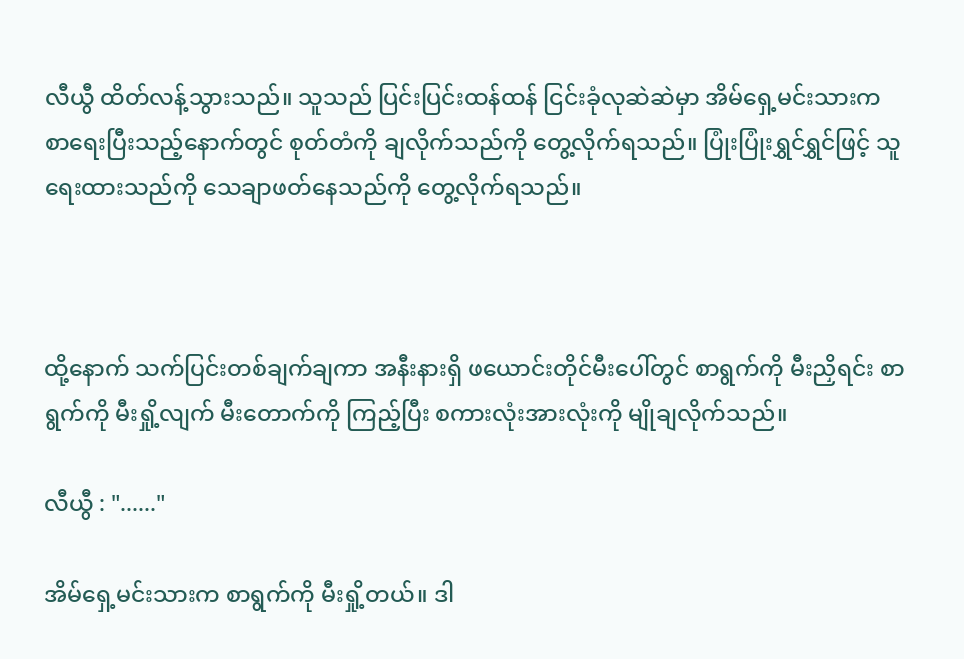လီယွီ ထိတ်လန့်သွားသည်။ သူသည် ပြင်းပြင်းထန်ထန် ငြင်းခုံလုဆဲဆဲမှာ အိမ်ရှေ့မင်းသားက စာရေးပြီးသည့်နောက်တွင် စုတ်တံကို ချလိုက်သည်ကို တွေ့လိုက်ရသည်။ ပြုံးပြုံးရွှင်ရွှင်ဖြင့် သူ ရေးထားသည်ကို သေချာဖတ်နေသည်ကို တွေ့လိုက်ရသည်။



ထို့နောက် သက်ပြင်းတစ်ချက်ချကာ အနီးနားရှိ ဖယောင်းတိုင်မီးပေါ်တွင် စာရွက်ကို မီးညှိရင်း စာရွက်ကို မီးရှို့လျက် မီးတောက်ကို ကြည့်ပြီး စကားလုံးအားလုံးကို မျိုချလိုက်သည်။

လီယွီ : "......"

အိမ်ရှေ့မင်းသားက စာရွက်ကို မီးရှို့တယ်။ ဒါ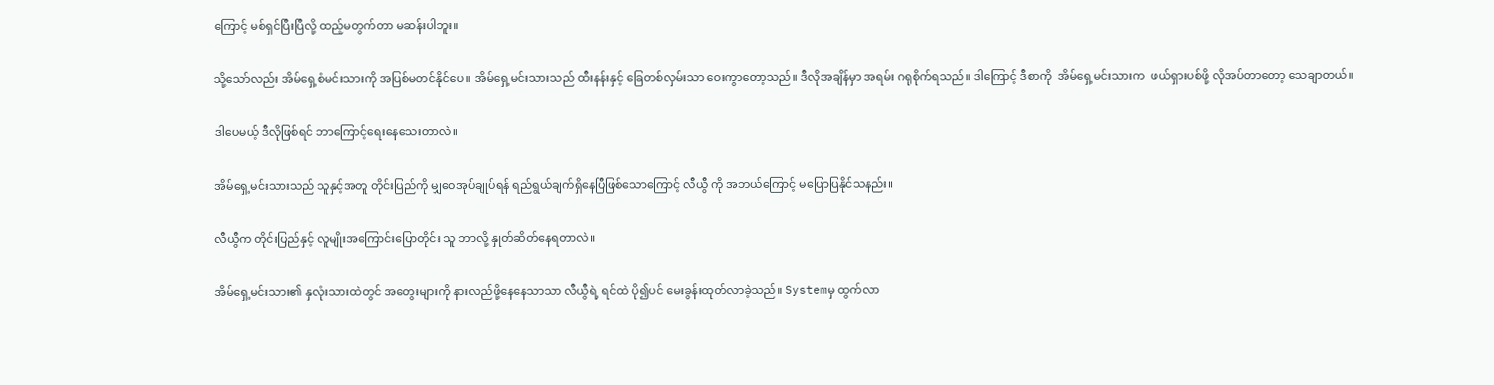ကြောင့် မစ်ရှင်ပြီးပြီလို့ ထည့်မတွက်တာ မဆန်းပါဘူး။

သို့သော်လည်း အိမ်ရှေ့စံမင်းသားကို အပြစ်မတင်နိုင်ပေ။ အိမ်ရှေ့မင်းသားသည် ထီးနန်းနှင့် ခြေတစ်လှမ်းသာ ဝေးကွာတော့သည်။ ဒီလိုအချိန်မှာ အရမ်း ဂရုစိုက်ရသည်။ ဒါကြောင့် ဒီစာကို  အိမ်ရှေ့မင်းသားက  ဖယ်ရှားပစ်ဖို့ လိုအပ်တာတော့ သေချာတယ်။

ဒါပေမယ့် ဒီလိုဖြစ်ရင် ဘာကြောင့်ရေးနေသေးတာလဲ။

အိမ်ရှေ့မင်းသားသည် သူနှင့်အတူ တိုင်းပြည်ကို မျှဝေအုပ်ချုပ်ရန် ရည်ရွယ်ချက်ရှိနေပြီဖြစ်သောကြောင့် လီယွီ ကို အဘယ်ကြောင့် မပြောပြနိုင်သနည်း။

လီယွီက တိုင်းပြည်နှင့် လူမျိုးအကြောင်းပြောတိုင်း သူ ဘာလို့ နှုတ်ဆိတ်နေရတာလဲ။

အိမ်ရှေ့မင်းသား၏ နှလုံးသားထဲတွင် အတွေးများကို နားလည်ဖို့နေနေသာသာ လီယွီရဲ့ ရင်ထဲ ပို၍ပင် မေးခွန်းထုတ်လာခဲ့သည်။ Systemမှ ထွက်လာ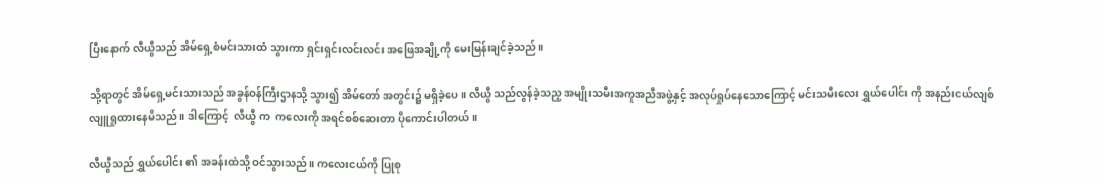ပြီးနောက် လီယွီသည် အိမ်ရှေ့စံမင်းသားထံ သွားကာ ရှင်းရှင်းလင်းလင်း အဖြေအချို့ကို မေးမြန်းချင်ခဲ့သည်။

သို့ရာတွင် အိမ်ရှေ့မင်းသားသည် အခွန်ဝန်ကြီးဌာနသို့ သွား၍ အိမ်တော် အတွင်း၌ မရှိခဲ့ပေ။ လီယွီ သည်လွန်ခဲ့သည့ အမျိုးသမီးအကူအညီအဖွဲ့နှင့် အလုပ်ရှုပ်နေသောကြောင့် မင်းသမီးလေး ရွှယ်ပေါင်း ကို အနည်းငယ်လျစ်လျူရှုထားနေမိသည်။ ဒါကြောင့်  လီယွီ က  ကလေးကို အရင်စစ်ဆေးတာ ပိုကောင်းပါတယ်။

လီယွီသည် ရွှယ်ပေါင်း ၏ အခန်းထဲသို့ ဝင်သွားသည်။ ကလေးငယ်ကို ပြုစု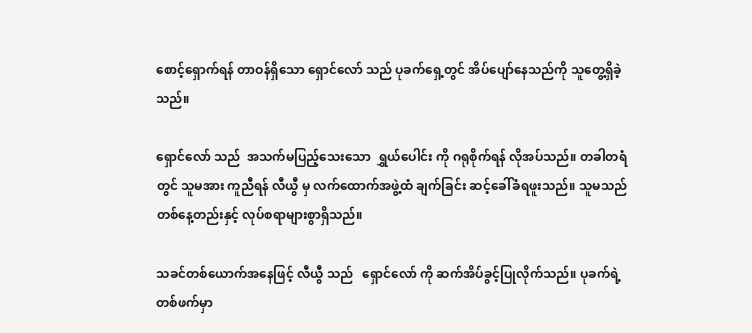စောင့်ရှောက်ရန် တာဝန်ရှိသော ရှောင်လော် သည် ပုခက်ရှေ့တွင် အိပ်ပျော်နေသည်ကို သူတွေ့ရှိခဲ့သည်။

ရှောင်လော် သည်  အသက်မပြည့်သေးသော  ရွှယ်ပေါင်း ကို ဂရုစိုက်ရန် လိုအပ်သည်။ တခါတရံတွင် သူမအား ကူညီရန် လီယွီ မှ လက်ထောက်အဖွဲ့ထံ ချက်ခြင်း ဆင့်ခေါ်ခံရဖူးသည်။ သူမသည် တစ်နေ့တည်းနှင့် လုပ်စရာများစွာရှိသည်။

သခင်တစ်ယောက်အနေဖြင့် လီယွီ သည်   ရှောင်လော် ကို ဆက်အိပ်ခွင့်ပြုလိုက်သည်။ ပုခက်ရဲ့တစ်ဖက်မှာ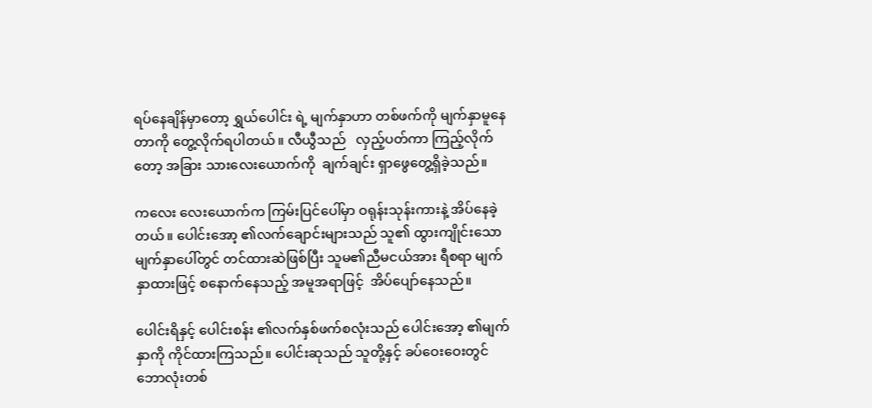ရပ်နေချိန်မှာတော့ ရွှယ်ပေါင်း ရဲ့ မျက်နှာဟာ တစ်ဖက်ကို မျက်နှာမူနေတာကို တွေ့လိုက်ရပါတယ်။ လီယွီသည်   လှည့်ပတ်ကာ ကြည့်လိုက်တော့ အခြား သားလေးယောက်ကို  ချက်ချင်း ရှာဖွေတွေ့ရှိခဲ့သည်။

ကလေး လေးယောက်က ကြမ်းပြင်ပေါ်မှာ ဝရုန်းသုန်းကားနဲ့ အိပ်နေခဲ့တယ်။ ပေါင်းအော့ ၏လက်ချောင်းများသည် သူ၏ ထွားကျိုင်းသောမျက်နှာပေါ်တွင် တင်ထားဆဲဖြစ်ပြီး သူမ၏ညီမငယ်အား ရီစရာ မျက်နှာထားဖြင့် စနောက်နေသည့် အမူအရာဖြင့်  အိပ်ပျော်နေသည်။

ပေါင်းရိနှင့် ပေါင်းစန်း ၏လက်နှစ်ဖက်စလုံးသည် ပေါင်းအော့ ၏မျက်နှာကို ကိုင်ထားကြသည်။ ပေါင်းဆုသည် သူတို့နှင့် ခပ်ဝေးဝေးတွင် ဘောလုံးတစ်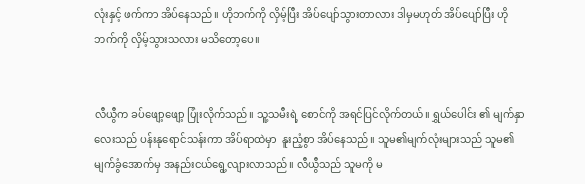လုံးနှင့် ဖက်ကာ အိပ်နေသည်။ ဟိုဘက်ကို လှိမ့်ပြီး အိပ်ပျော်သွားတာလား ဒါမှမဟုတ် အိပ်ပျော်ပြီး ဟိုဘက်ကို လှိမ့်သွားသလား မသိတော့ပေ။


လီယွီက ခပ်ဖျော့ဖျော့ ပြုံးလိုက်သည်။ သူ့သမီးရဲ့ စောင်ကို အရင်ပြင်လိုက်တယ်။ ရွှယ်ပေါင်း ၏ မျက်နှာလေးသည် ပန်းနုရောင်သန်းကာ အိပ်ရာထဲမှာ  နူးညံ့စွာ အိပ်နေသည်။ သူမ၏မျက်လုံးများသည် သူမ၏မျက်ခွံအောက်မှ အနည်းငယ်ရွေ့လျားလာသည်။ လီယွီသည် သူမကို မ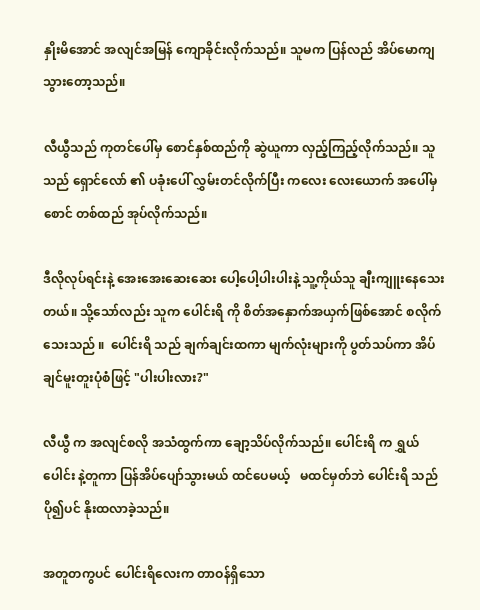နှိုးမိအောင် အလျင်အမြန် ကျောခိုင်းလိုက်သည်။ သူမက ပြန်လည် အိပ်မောကျသွားတော့သည်။

လီယွီသည် ကုတင်ပေါ်မှ စောင်နှစ်ထည်ကို ဆွဲယူကာ လှည့်ကြည့်လိုက်သည်။ သူသည် ရှောင်လော် ၏ ပခုံးပေါ် လွှမ်းတင်လိုက်ပြီး ကလေး လေးယောက် အပေါ်မှ စောင် တစ်ထည် အုပ်လိုက်သည်။

ဒီလိုလုပ်ရင်းနဲ့ အေးအေးဆေးဆေး ပေါ့ပေါ့ပါးပါးနဲ့ သူ့ကိုယ်သူ ချီးကျူးနေသေးတယ်။ သို့သော်လည်း သူက ပေါင်းရိ ကို စိတ်အနှောက်အယှက်ဖြစ်အောင် စလိုက်သေးသည် ။  ပေါင်းရိ သည် ချက်ချင်းထကာ မျက်လုံးများကို ပွတ်သပ်ကာ အိပ်ချင်မူးတူးပုံစံဖြင့် "ပါးပါးလား?"

လီယွီ က အလျင်စလို အသံထွက်ကာ ချော့သိပ်လိုက်သည်။ ပေါင်းရိ က ရွှယ်ပေါင်း နဲ့တူကာ ပြန်အိပ်ပျော်သွားမယ် ထင်ပေမယ့်   မထင်မှတ်ဘဲ ပေါင်းရိ သည် ပို၍ပင် နိုးထလာခဲ့သည်။

အတူတကွပင် ပေါင်းရိလေးက တာဝန်ရှိသော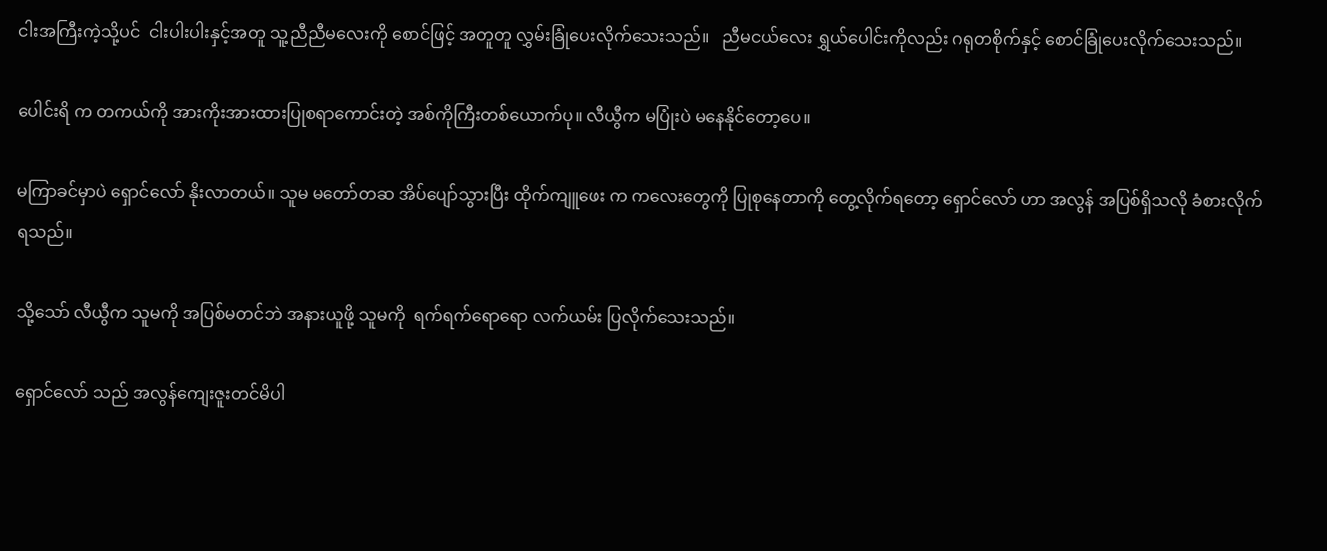ငါးအကြီးကဲ့သို့ပင်  ငါးပါးပါးနှင့်အတူ သူ့ညီညီမလေးကို စောင်ဖြင့် အတူတူ လွှမ်းခြုံပေးလိုက်သေးသည်။   ညီမငယ်လေး ရွှယ်ပေါင်းကိုလည်း ဂရုတစိုက်နှင့် စောင်ခြုံပေးလိုက်သေးသည်။

ပေါင်းရိ က တကယ်ကို အားကိုးအားထားပြုစရာကောင်းတဲ့ အစ်ကိုကြီးတစ်ယောက်ပု။ လီယွီက မပြုံးပဲ မနေနိုင်တော့ပေ။

မကြာခင်မှာပဲ ရှောင်လော် နိုးလာတယ်။ သူမ မတော်တဆ အိပ်ပျော်သွားပြီး ထိုက်ကျူဖေး က ကလေးတွေကို ပြုစုနေတာကို တွေ့လိုက်ရတော့ ရှောင်လော် ဟာ အလွန် အပြစ်ရှိသလို ခံစားလိုက် ရသည်။

သို့သော် လီယွီက သူမကို အပြစ်မတင်ဘဲ အနားယူဖို့ သူမကို  ရက်ရက်ရောရော လက်ယမ်း ပြလိုက်သေးသည်။

ရှောင်လော် သည် အလွန်ကျေးဇူးတင်မိပါ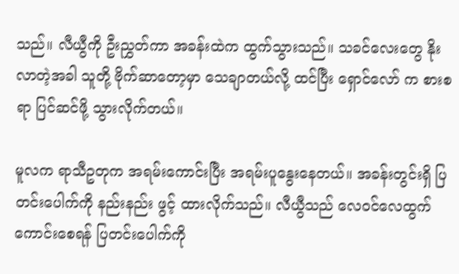သည်။ လီယွီကို ဦးညွှတ်ကာ အခန်းထဲက ထွက်သွားသည်။ သခင်လေးတွေ နိုးလာတဲ့အခါ သူတို့ ဗိုက်ဆာတော့မှာ သေချာတယ်လို့ ထင်ပြီး ရှောင်လော် က စားစရာ ပြင်ဆင်ဖို့ သွားလိုက်တယ်။

မူလက ရာသီဥတုက အရမ်းကောင်းပြီး အရမ်းပူနွေးနေတယ်။ အခန်းတွင်းရှိ ပြတင်းပေါက်ကို နည်းနည်း ဖွင့် ထားလိုက်သည်။ လီယွီသည် လေဝင်လေထွက်ကောင်းစေရန် ပြတင်းပေါက်ကို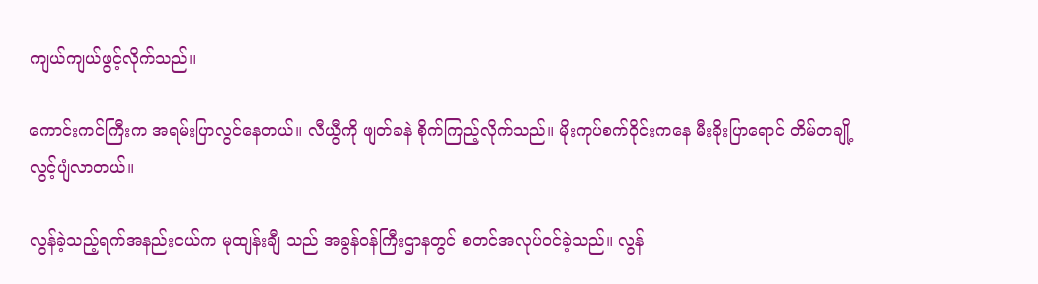ကျယ်ကျယ်ဖွင့်လိုက်သည်။

ကောင်းကင်ကြီးက အရမ်းပြာလွင်နေတယ်။ လီယွီကို ဖျတ်ခနဲ စိုက်ကြည့်လိုက်သည်။ မိုးကုပ်စက်ဝိုင်းကနေ မီးခိုးပြာရောင် တိမ်တချို့ လွင့်ပျံလာတယ်။

လွန်ခဲ့သည့်ရက်အနည်းငယ်က မုထျန်းချီ သည် အခွန်ဝန်ကြီးဌာနတွင် စတင်အလုပ်ဝင်ခဲ့သည်။ လွန်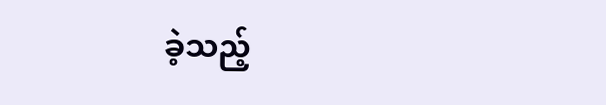ခဲ့သည့်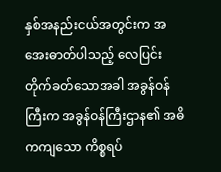နှစ်အနည်းငယ်အတွင်းက အအေးဓာတ်ပါသည့် လေပြင်းတိုက်ခတ်သောအခါ အခွန်ဝန်ကြီးက အခွန်ဝန်ကြီးဌာန၏ အဓိကကျသော ကိစ္စရပ်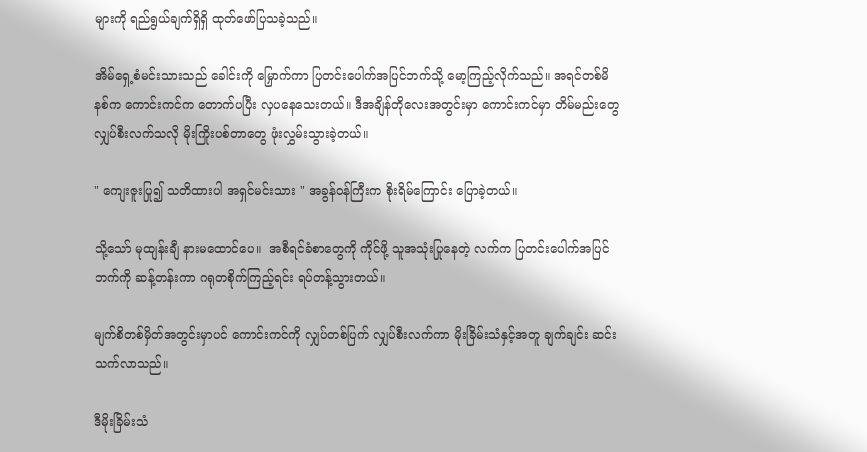များကို ရည်ရွယ်ချက်ရှိရှိ ထုတ်ဖော်ပြသခဲ့သည်။

အိမ်ရှေ့စံမင်းသားသည် ခေါင်းကို မြှောက်ကာ ပြတင်းပေါက်အပြင်ဘက်သို့ မော့ကြည့်လိုက်သည်။ အရင်တစ်မိနစ်က ကောင်းကင်က တောက်ပပြီး လှပနေသေးတယ်။ ဒီအချိန်တိုလေးအတွင်းမှာ ကောင်းကင်မှာ တိမ်မည်းတွေ လျှပ်စီးလက်သလို မိုးကြိုးပစ်တာတွေ ဖုံးလွှမ်းသွားခဲ့တယ်။

" ကျေးဇူးပြု၍ သတိထားပါ အရှင်မင်းသား " အခွန်ဝန်ကြီးက စိုးရိမ်ကြောင်း ပြောခဲ့တယ်။

သို့သော် မုထျန်းချီ နားမထောင်ပေ။  အစီရင်ခံစာတွေကို ကိုင်ဖို့ သူအသုံးပြုနေတဲ့ လက်က ပြတင်းပေါက်အပြင်ဘက်ကို ဆန့်တန်းကာ ဂရုတစိုက်ကြည့်ရင်း ရပ်တန့်သွားတယ်။

မျက်စိတစ်မှိတ်အတွင်းမှာပင် ကောင်းကင်ကို လျှပ်တစ်ပြက် လျှပ်စီးလက်ကာ မိုးခြိမ်းသံနှင့်အတူ ချက်ချင်း ဆင်းသက်လာသည်။

ဒီမိုးခြိမ်းသံ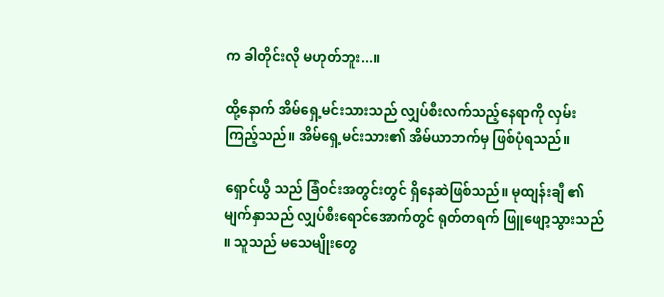က ခါတိုင်းလို မဟုတ်ဘူး...။

ထို့နောက် အိမ်ရှေ့မင်းသားသည် လျှပ်စီးလက်သည့်နေရာကို လှမ်းကြည့်သည်။ အိမ်ရှေ့မင်းသား၏ အိမ်ယာဘက်မှ ဖြစ်ပုံရသည်။

ရှောင်ယွီ သည် ခြံဝင်းအတွင်းတွင် ရှိနေဆဲဖြစ်သည်။ မုထျန်းချီ ၏ မျက်နှာသည် လျှပ်စီးရောင်အောက်တွင် ရုတ်တရက် ဖြူဖျော့သွားသည် ။ သူသည် မသေမျိုးတွေ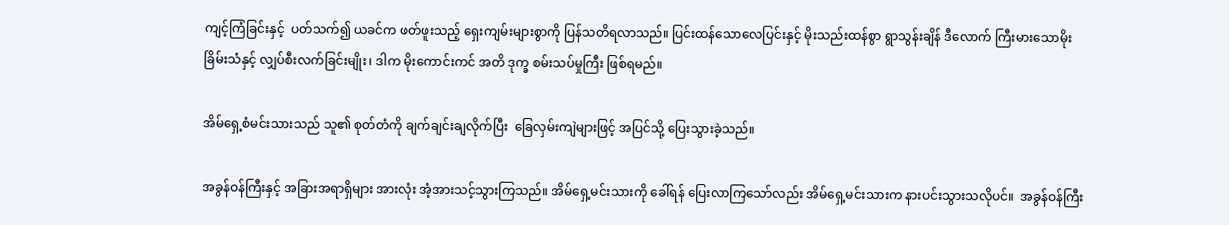ကျင့်ကြံခြင်းနှင့်  ပတ်သက်၍ ယခင်က ဖတ်ဖူးသည့် ရှေးကျမ်းများစွာကို ပြန်သတိရလာသည်။ ပြင်းထန်သောလေပြင်းနှင့် မိုးသည်းထန်စွာ ရွာသွန်းချိန် ဒီလောက် ကြီးမားသောမိုးခြိမ်းသံနှင့် လျှပ်စီးလက်ခြင်းမျိုး၊ ဒါက မိုးကောင်းကင် အတိ ဒုက္ခ စမ်းသပ်မှုကြီး ဖြစ်ရမည်။

အိမ်ရှေ့စံမင်းသားသည် သူ၏ စုတ်တံကို ချက်ချင်းချလိုက်ပြီး  ခြေလှမ်းကျဲများဖြင့် အပြင်သို့ ပြေးသွားခဲ့သည်။

အခွန်ဝန်ကြီးနှင့် အခြားအရာရှိများ အားလုံး အံ့အားသင့်သွားကြသည်။ အိမ်ရှေ့မင်းသားကို ခေါ်ရန် ပြေးလာကြသော်လည်း အိမ်ရှေ့မင်းသားက နားပင်းသွားသလိုပင်။  အခွန်ဝန်ကြီး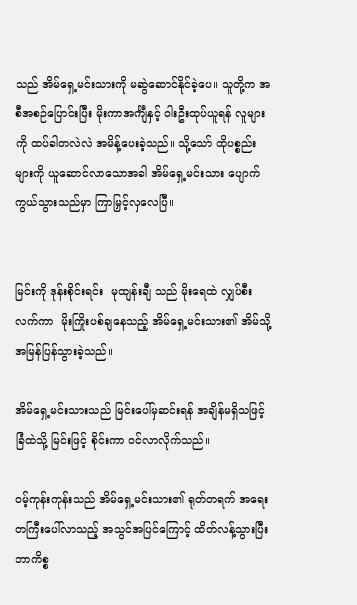သည် အိမ်ရှေ့မင်းသားကို မဆွဲဆောင်နိုင်ခဲ့ပေ။ သူတို့က အစီအစဉ်ပြောင်းပြီး မိုးကာအင်္ကျီနှင့် ဝါးဦးထုပ်ယူရန် လူများကို ထပ်ခါတလဲလဲ အမိန့်ပေးခဲ့သည်။ သို့သော် ထိုပစ္စည်းများကို ယူဆောင်လာသောအခါ အိမ်ရှေ့မင်းသား ပျောက်ကွယ်သွားသည်မှာ ကြာမြှင့်လှလေပြီ။


မြင်းကို ဒုန်းစိုင်းရင်း  မုထျန်းချီ သည် မိုးရေထဲ လျှပ်စီးလက်ကာ  မိုးကြိုးပစ်ချနေသည့် အိမ်ရှေ့မင်းသား၏ အိမ်သို့ အမြန်ပြန်သွားခဲ့သည်။

အိမ်ရှေ့မင်းသားသည် မြင်းပေါ်မှဆင်းရန် အချိန်မရှိသဖြင့် ခြံထဲသို့ မြင်းဖြင့် စိုင်းကာ ဝင်လာလိုက်သည်။

ဝမ့်ကုန်းကုန်းသည် အိမ်ရှေ့မင်းသား၏ ရုတ်တရက် အရေးတကြီးပေါ်လာသည့် အသွင်အပြင်ကြောင့် ထိတ်လန့်သွားပြီး ဘာကိစ္စ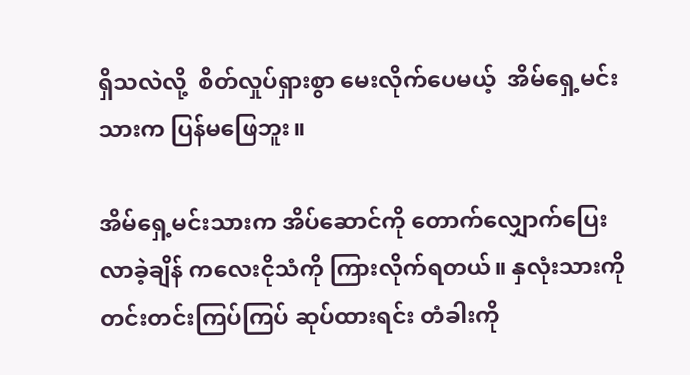ရှိသလဲလို့  စိတ်လှုပ်ရှားစွာ မေးလိုက်ပေမယ့်  အိမ်ရှေ့မင်းသားက ပြန်မဖြေဘူး။

အိမ်ရှေ့မင်းသားက အိပ်ဆောင်ကို တောက်လျှောက်ပြေးလာခဲ့ချိန် ကလေးငိုသံကို ကြားလိုက်ရတယ်။ နှလုံးသားကို တင်းတင်းကြပ်ကြပ် ဆုပ်ထားရင်း တံခါးကို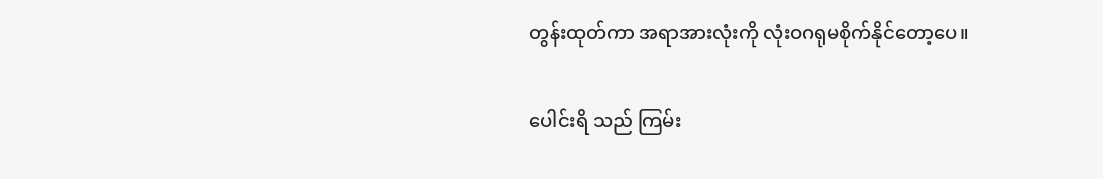တွန်းထုတ်ကာ အရာအားလုံးကို လုံးဝဂရုမစိုက်နိုင်တော့ပေ။

ပေါင်းရိ သည် ကြမ်း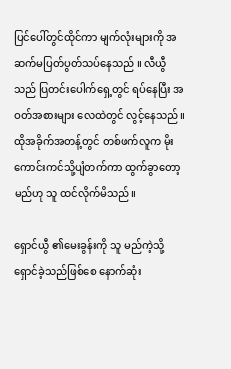ပြင်ပေါ်တွင်ထိုင်ကာ မျက်လုံးများကို အဆက်မပြတ်ပွတ်သပ်နေသည် ။ လီယွီသည် ပြတင်းပေါက်ရှေ့တွင် ရပ်နေပြီး အဝတ်အစားများ လေထဲတွင် လွင့်နေသည်။ ထိုအခိုက်အတန့်တွင် တစ်ဖက်လူက မိုးကောင်းကင်သို့ပျံတက်ကာ ထွက်ခွာတော့မည်ဟု သူ ထင်လိုက်မိသည်။

ရှောင်ယွီ ၏မေးခွန်းကို သူ မည်ကဲ့သို့ ရှောင်ခဲ့သည်ဖြစ်စေ နောက်ဆုံး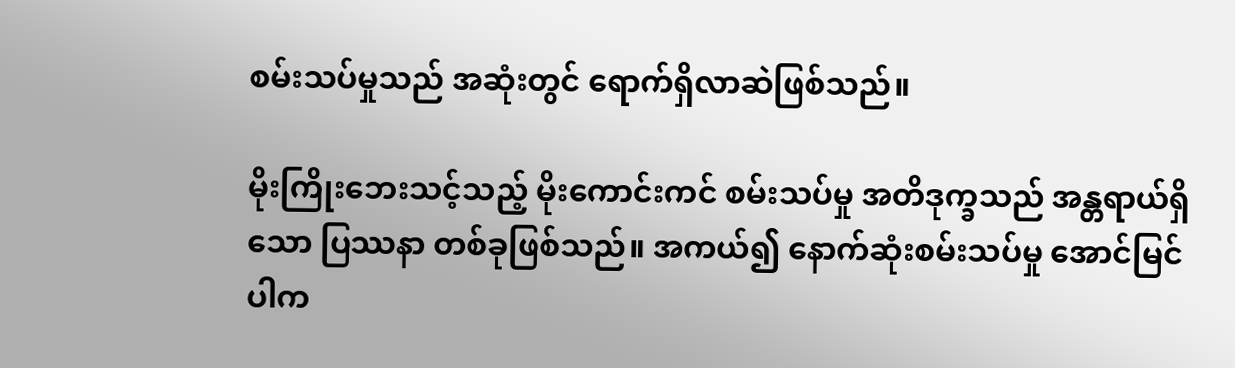စမ်းသပ်မှုသည် အဆုံးတွင် ရောက်ရှိလာဆဲဖြစ်သည်။

မိုးကြိုးဘေးသင့်သည့် မိုးကောင်းကင် စမ်းသပ်မှု အတိဒုက္ခသည် အန္တရာယ်ရှိသော ပြဿနာ တစ်ခုဖြစ်သည်။ အကယ်၍ နောက်ဆုံးစမ်းသပ်မှု အောင်မြင်ပါက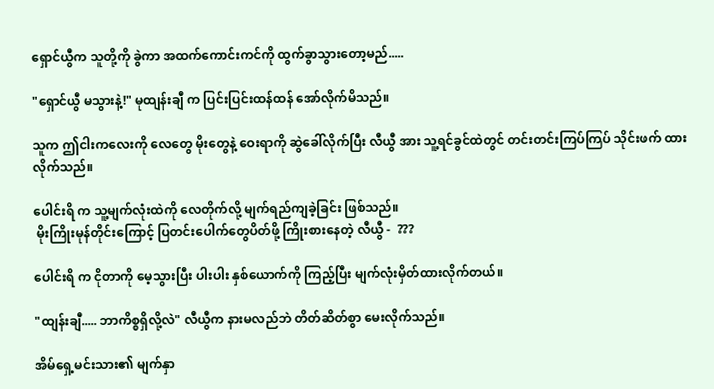ရှောင်ယွီက သူတို့ကို ခွဲကာ အထက်ကောင်းကင်ကို ထွက်ခွာသွားတော့မည်.....

"ရှောင်ယွီ မသွားနဲ့!" မုထျန်းချီ က ပြင်းပြင်းထန်ထန် အော်လိုက်မိသည်။

သူက ဤငါးကလေးကို လေတွေ မိုးတွေနဲ့ ဝေးရာကို ဆွဲခေါ်လိုက်ပြီး လီယွီ အား သူ့ရင်ခွင်ထဲတွင် တင်းတင်းကြပ်ကြပ် သိုင်းဖက် ထားလိုက်သည်။

ပေါင်းရိ က သူ့မျက်လုံးထဲကို လေတိုက်လို့ မျက်ရည်ကျခဲ့ခြင်း ဖြစ်သည်။
 မိုးကြိုးမုန်တိုင်းကြောင့် ပြတင်းပေါက်တွေပိတ်ဖို့ ကြိုးစားနေတဲ့ လီယွီ -  ???

ပေါင်းရိ က ငိုတာကို မေ့သွားပြီး ပါးပါး နှစ်ယောက်ကို ကြည့်ပြီး မျက်လုံးမှိတ်ထားလိုက်တယ်။

"ထျန်းချီ..... ဘာကိစ္စရှိလို့လဲ" လီယွီက နားမလည်ဘဲ တိတ်ဆိတ်စွာ မေးလိုက်သည်။

အိမ်ရှေ့မင်းသား၏ မျက်နှာ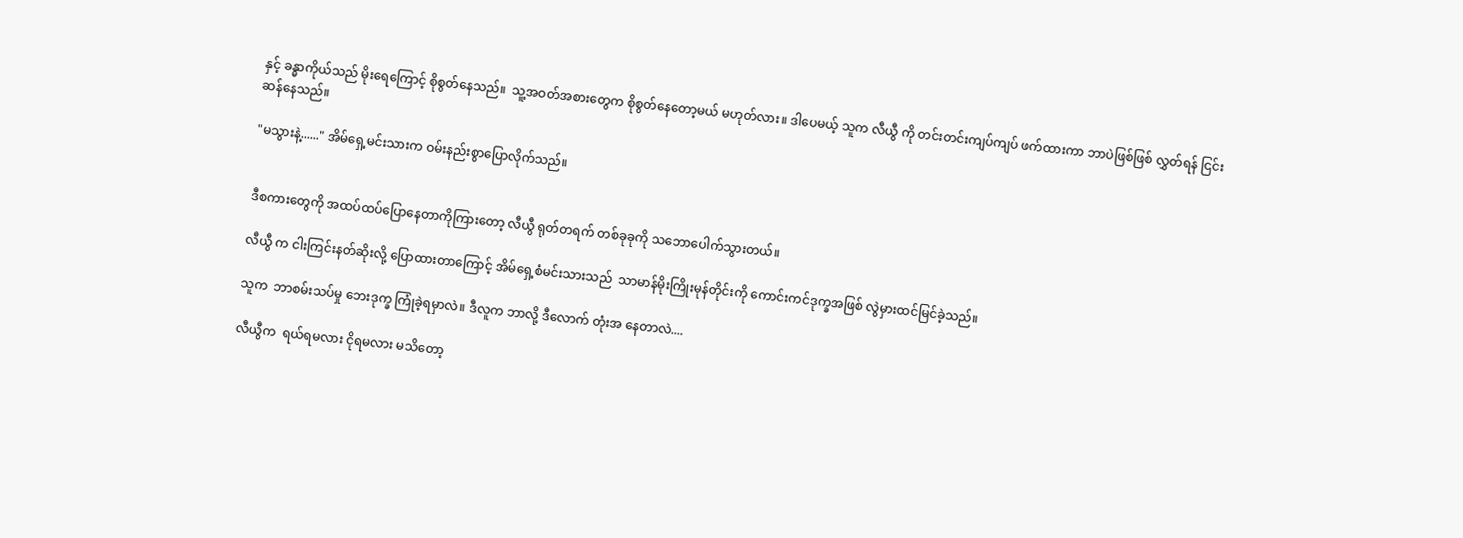နှင့် ခန္ဓာကိုယ်သည် မိုးရေကြောင့် စိုစွတ်နေသည်။  သူ့အဝတ်အစားတွေက စိုစွတ်နေတော့မယ် မဟုတ်လား။ ဒါပေမယ့် သူက လီယွီ ကို တင်းတင်းကျပ်ကျပ် ဖက်ထားကာ ဘာပဲဖြစ်ဖြစ် လွှတ်ရန် ငြင်းဆန်နေသည်။

"မသွားနဲ့......" အိမ်ရှေ့မင်းသားက ဝမ်းနည်းစွာပြောလိုက်သည်။


ဒီစကားတွေကို အထပ်ထပ်ပြောနေတာကိုကြားတော့ လီယွီ ရုတ်တရက် တစ်ခုခုကို သဘောပေါက်သွားတယ်။

လီယွီ က ငါးကြင်းနတ်ဆိုးလို့ ပြောထားတာကြောင့် အိမ်ရှေ့စံမင်းသားသည်  သာမာန်မိုးကြိုးမုန်တိုင်းကို ကောင်းကင်ဒုက္ခအဖြစ် လွဲမှားထင်မြင်ခဲ့သည်။

သူက  ဘာစမ်းသပ်မှု ဘေးဒုက္ခ ကြုံခဲ့ရမှာလဲ။ ဒီလူက ဘာလို့ ဒီလောက် တုံးအ နေတာလဲ....

လီယွီက  ရယ်ရမလား ငိုရမလား မသိတော့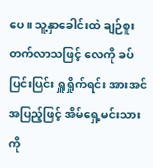ပေ။ သူ့နှာခေါင်းထဲ ချဉ်စူးတက်လာသဖြင့် လေကို ခပ်ပြင်းပြင်း ရှူရှိုက်ရင်း အားအင်အပြည့်ဖြင့် အိမ်ရှေ့မင်းသားကို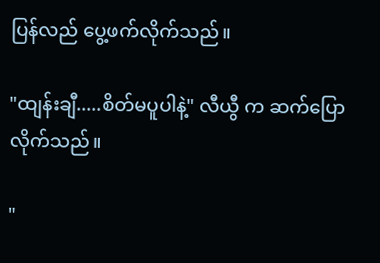ပြန်လည် ပွေ့ဖက်လိုက်သည်။

"ထျန်းချီ.....စိတ်မပူပါနဲ့" လီယွီ က ဆက်ပြောလိုက်သည်။

"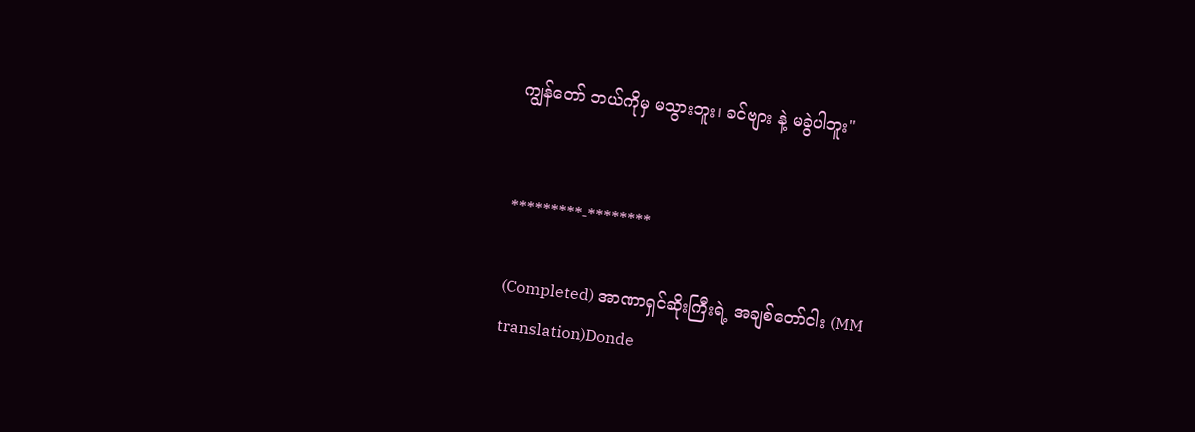ကျွန်တော် ဘယ်ကိုမှ မသွားဘူး၊ ခင်ဗျား နဲ့ မခွဲပါဘူး"


*********-********

(Completed) အာဏာရှင်ဆိုးကြီးရဲ့ အချစ်တော်ငါး (MM translation)Donde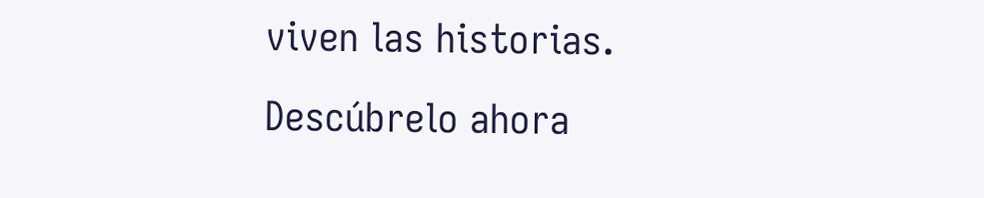viven las historias. Descúbrelo ahora